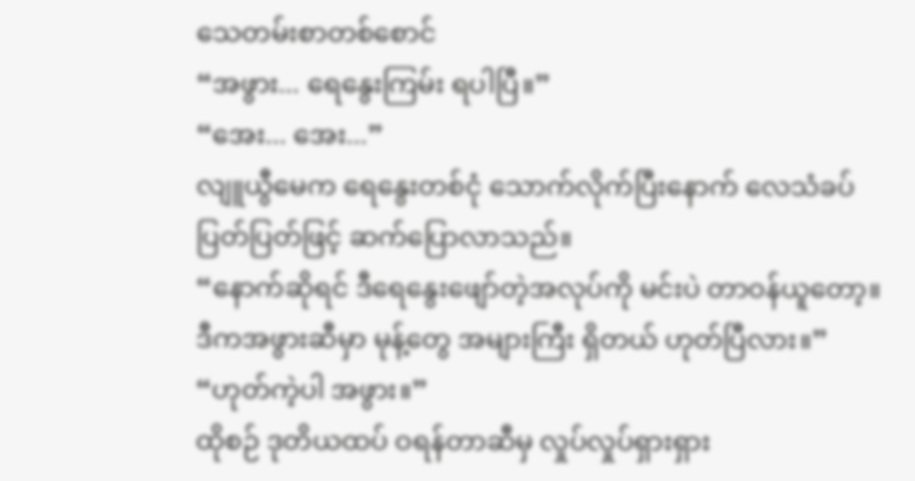သေတမ်းစာတစ်စောင်
“အဖွား... ရေနွေးကြမ်း ရပါပြီ။”
“အေး... အေး...”
လျူယွီမေက ရေနွေးတစ်ငုံ သောက်လိုက်ပြီးနောက် လေသံခပ်ပြတ်ပြတ်ဖြင့် ဆက်ပြောလာသည်။
“နောက်ဆိုရင် ဒီရေနွေးဖျော်တဲ့အလုပ်ကို မင်းပဲ တာဝန်ယူတော့။ ဒီကအဖွားဆီမှာ မုန့်တွေ အများကြီး ရှိတယ် ဟုတ်ပြီလား။”
“ဟုတ်ကဲ့ပါ အဖွား။”
ထိုစဉ် ဒုတိယထပ် ဝရန်တာဆီမှ လှုပ်လှုပ်ရှားရှား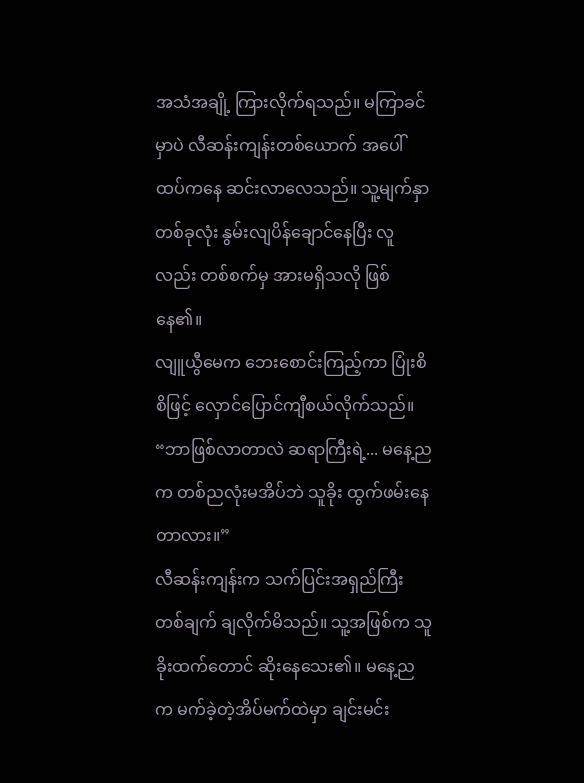အသံအချို့ ကြားလိုက်ရသည်။ မကြာခင်မှာပဲ လီဆန်းကျန်းတစ်ယောက် အပေါ်ထပ်ကနေ ဆင်းလာလေသည်။ သူ့မျက်နှာတစ်ခုလုံး နွမ်းလျပိန်ချောင်နေပြီး လူလည်း တစ်စက်မှ အားမရှိသလို ဖြစ်နေ၏။
လျူယွီမေက ဘေးစောင်းကြည့်ကာ ပြုံးစိစိဖြင့် လှောင်ပြောင်ကျီစယ်လိုက်သည်။
“ဘာဖြစ်လာတာလဲ ဆရာကြီးရဲ့... မနေ့ညက တစ်ညလုံးမအိပ်ဘဲ သူခိုး ထွက်ဖမ်းနေတာလား။”
လီဆန်းကျန်းက သက်ပြင်းအရှည်ကြီးတစ်ချက် ချလိုက်မိသည်။ သူ့အဖြစ်က သူခိုးထက်တောင် ဆိုးနေသေး၏။ မနေ့ညက မက်ခဲ့တဲ့အိပ်မက်ထဲမှာ ချင်းမင်း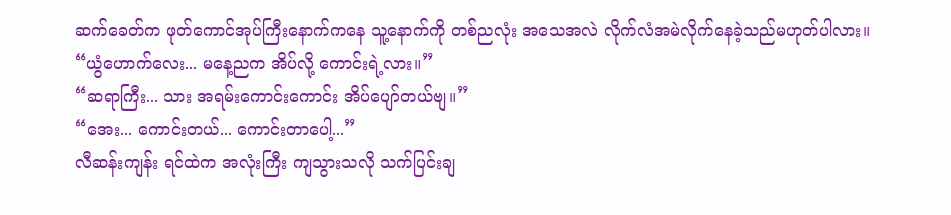ဆက်ခေတ်က ဖုတ်ကောင်အုပ်ကြီးနောက်ကနေ သူ့နောက်ကို တစ်ညလုံး အသေအလဲ လိုက်လံအမဲလိုက်နေခဲ့သည်မဟုတ်ပါလား။
“ယွံဟောက်လေး... မနေ့ညက အိပ်လို့ ကောင်းရဲ့လား။”
“ဆရာကြီး... သား အရမ်းကောင်းကောင်း အိပ်ပျော်တယ်ဗျ။”
“အေး... ကောင်းတယ်... ကောင်းတာပေါ့...”
လီဆန်းကျန်း ရင်ထဲက အလုံးကြီး ကျသွားသလို သက်ပြင်းချ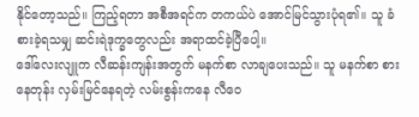နိုင်တော့သည်။ ကြည့်ရတာ အစီအရင်က တကယ်ပဲ အောင်မြင်သွားပုံရ၏။ သူ ခံစားခဲ့ရသမျှ ဆင်းရဲဒုက္ခတွေလည်း အရာထင်ခဲ့ပြီပေါ့။
ဒေါ်လေးလျူက လီဆန်းကျန်းအတွက် မနက်စာ လာချပေးသည်။ သူ မနက်စာ စားနေတုန်း လှမ်းမြင်နေရတဲ့ လမ်းစွန်းကနေ လီဝေ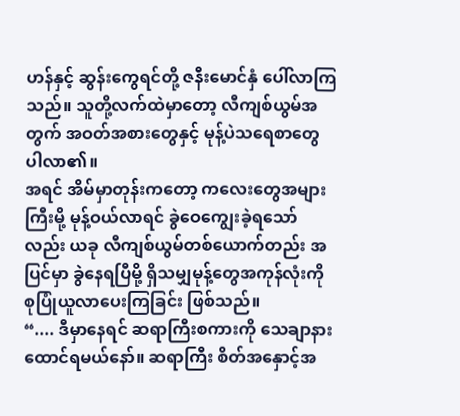ဟန်နှင့် ဆွန်းကွေရင်တို့ ဇနီးမောင်နှံ ပေါ်လာကြသည်။ သူတို့လက်ထဲမှာတော့ လီကျစ်ယွမ်အတွက် အဝတ်အစားတွေနှင့် မုန့်ပဲသရေစာတွေ ပါလာ၏။
အရင် အိမ်မှာတုန်းကတော့ ကလေးတွေအများကြီးမို့ မုန့်ဝယ်လာရင် ခွဲဝေကျွေးခဲ့ရသော်လည်း ယခု လီကျစ်ယွမ်တစ်ယောက်တည်း အပြင်မှာ ခွဲနေရပြီမို့ ရှိသမျှမုန့်တွေအကုန်လုံးကို စုပြုံယူလာပေးကြခြင်း ဖြစ်သည်။
“.... ဒီမှာနေရင် ဆရာကြီးစကားကို သေချာနားထောင်ရမယ်နော်။ ဆရာကြီး စိတ်အနှောင့်အ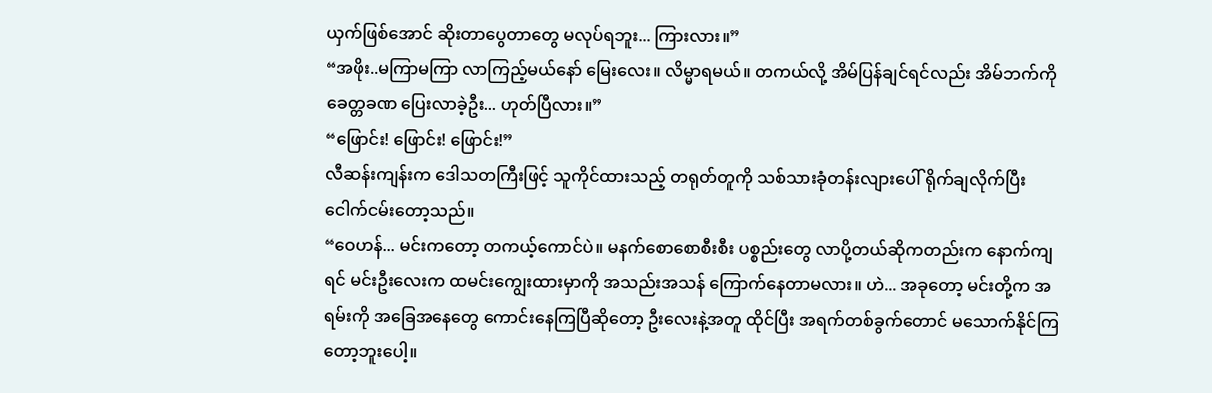ယှက်ဖြစ်အောင် ဆိုးတာပွေတာတွေ မလုပ်ရဘူး... ကြားလား။”
“အဖိုး..မကြာမကြာ လာကြည့်မယ်နော် မြေးလေး။ လိမ္မာရမယ်။ တကယ်လို့ အိမ်ပြန်ချင်ရင်လည်း အိမ်ဘက်ကို ခေတ္တခဏ ပြေးလာခဲ့ဦး... ဟုတ်ပြီလား။”
“ဖြောင်း! ဖြောင်း! ဖြောင်း!”
လီဆန်းကျန်းက ဒေါသတကြီးဖြင့် သူကိုင်ထားသည့် တရုတ်တူကို သစ်သားခုံတန်းလျားပေါ် ရိုက်ချလိုက်ပြီး ငေါက်ငမ်းတော့သည်။
“ဝေဟန်... မင်းကတော့ တကယ့်ကောင်ပဲ။ မနက်စောစောစီးစီး ပစ္စည်းတွေ လာပို့တယ်ဆိုကတည်းက နောက်ကျရင် မင်းဦးလေးက ထမင်းကျွေးထားမှာကို အသည်းအသန် ကြောက်နေတာမလား။ ဟဲ... အခုတော့ မင်းတို့က အရမ်းကို အခြေအနေတွေ ကောင်းနေကြပြီဆိုတော့ ဦးလေးနဲ့အတူ ထိုင်ပြီး အရက်တစ်ခွက်တောင် မသောက်နိုင်ကြတော့ဘူးပေါ့။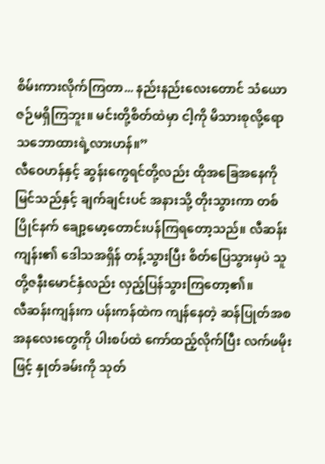စိမ်းကားလိုက်ကြတာ... နည်းနည်းလေးတောင် သံယောဇဉ်မရှိကြဘူး။ မင်းတို့စိတ်ထဲမှာ ငါ့ကို မိသားစုလို့ရော သဘောထားရဲ့လားဟန်။”
လီဝေဟန်နှင့် ဆွန်းကွေရင်တို့လည်း ထိုအခြေအနေကို မြင်သည်နှင့် ချက်ချင်းပင် အနားသို့ တိုးသွားကာ တစ်ပြိုင်နက် ချော့မော့တောင်းပန်ကြရတော့သည်။ လီဆန်းကျန်း၏ ဒေါသအရှိန် တန့်သွားပြီး စိတ်ပြေသွားမှပဲ သူတို့ဇနီးမောင်နှံလည်း လှည့်ပြန်သွားကြတော့၏။
လီဆန်းကျန်းက ပန်းကန်ထဲက ကျန်နေတဲ့ ဆန်ပြုတ်အစအနလေးတွေကို ပါးစပ်ထဲ ကော်ထည့်လိုက်ပြီး လက်ဖမိုးဖြင့် နှုတ်ခမ်းကို သုတ်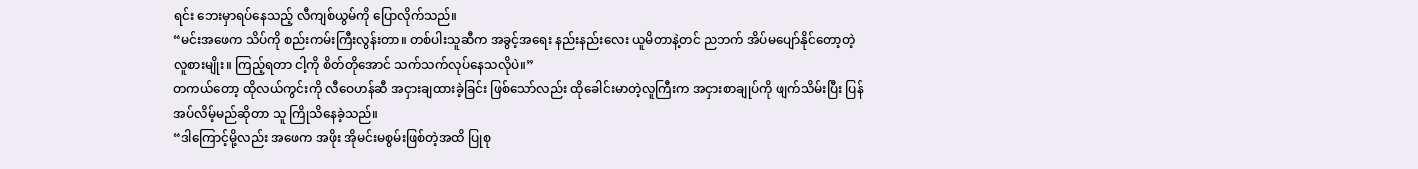ရင်း ဘေးမှာရပ်နေသည့် လီကျစ်ယွမ်ကို ပြောလိုက်သည်။
“မင်းအဖေက သိပ်ကို စည်းကမ်းကြီးလွန်းတာ။ တစ်ပါးသူဆီက အခွင့်အရေး နည်းနည်းလေး ယူမိတာနဲ့တင် ညဘက် အိပ်မပျော်နိုင်တော့တဲ့ လူစားမျိုး။ ကြည့်ရတာ ငါ့ကို စိတ်တိုအောင် သက်သက်လုပ်နေသလိုပဲ။”
တကယ်တော့ ထိုလယ်ကွင်းကို လီဝေဟန်ဆီ အငှားချထားခဲ့ခြင်း ဖြစ်သော်လည်း ထိုခေါင်းမာတဲ့လူကြီးက အငှားစာချုပ်ကို ဖျက်သိမ်းပြီး ပြန်အပ်လိမ့်မည်ဆိုတာ သူ ကြိုသိနေခဲ့သည်။
“ဒါကြောင့်မို့လည်း အဖေက အဖိုး အိုမင်းမစွမ်းဖြစ်တဲ့အထိ ပြုစု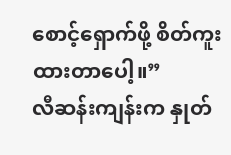စောင့်ရှောက်ဖို့ စိတ်ကူးထားတာပေါ့။”
လီဆန်းကျန်းက နှုတ်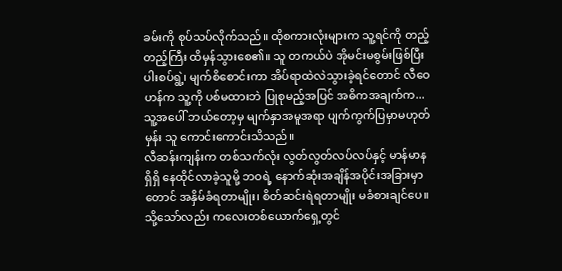ခမ်းကို စုပ်သပ်လိုက်သည်။ ထိုစကားလုံးများက သူ့ရင်ကို တည့်တည့်ကြီး ထိမှန်သွားစေ၏။ သူ တကယ်ပဲ အိုမင်းမစွမ်းဖြစ်ပြီး ပါးစပ်ရွဲ့၊ မျက်စိစောင်းကာ အိပ်ရာထဲလဲသွားခဲ့ရင်တောင် လီဝေဟန်က သူ့ကို ပစ်မထားဘဲ ပြုစုမည့်အပြင် အဓိကအချက်က... သူ့အပေါ် ဘယ်တော့မှ မျက်နှာအမူအရာ ပျက်ကွက်ပြမှာမဟုတ်မှန်း သူ ကောင်းကောင်းသိသည်။
လီဆန်းကျန်းက တစ်သက်လုံး လွတ်လွတ်လပ်လပ်နှင့် မာန်မာနရှိရှိ နေထိုင်လာခဲ့သူမို့ ဘဝရဲ့ နောက်ဆုံးအချိန်အပိုင်းအခြားမှာတောင် အနှိမ်ခံရတာမျိုး၊ စိတ်ဆင်းရဲရတာမျိုး မခံစားချင်ပေ။ သို့သော်လည်း ကလေးတစ်ယောက်ရှေ့တွင်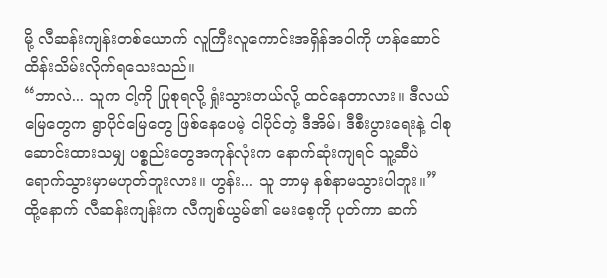မို့ လီဆန်းကျန်းတစ်ယောက် လူကြီးလူကောင်းအရှိန်အဝါကို ဟန်ဆောင်ထိန်းသိမ်းလိုက်ရသေးသည်။
“ဘာလဲ... သူက ငါ့ကို ပြုစုရလို့ ရှုံးသွားတယ်လို့ ထင်နေတာလား။ ဒီလယ်မြေတွေက ရွာပိုင်မြေတွေ ဖြစ်နေပေမဲ့ ငါပိုင်တဲ့ ဒီအိမ်၊ ဒီစီးပွားရေးနဲ့ ငါစုဆောင်းထားသမျှ ပစ္စည်းတွေအကုန်လုံးက နောက်ဆုံးကျရင် သူ့ဆီပဲ ရောက်သွားမှာမဟုတ်ဘူးလား။ ဟွန်း... သူ ဘာမှ နစ်နာမသွားပါဘူး။”
ထို့နောက် လီဆန်းကျန်းက လီကျစ်ယွမ်၏ မေးစေ့ကို ပုတ်ကာ ဆက်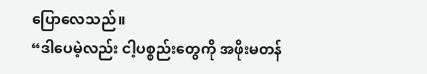ပြောလေသည်။
“ဒါပေမဲ့လည်း ငါ့ပစ္စည်းတွေကို အဖိုးမတန်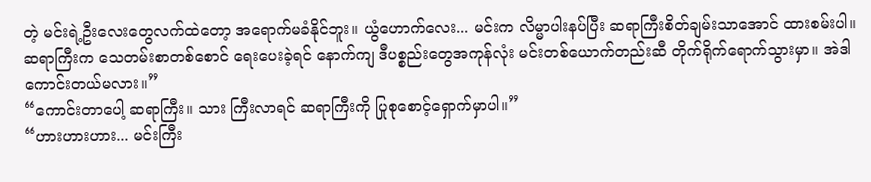တဲ့ မင်းရဲ့ဦးလေးတွေလက်ထဲတော့ အရောက်မခံနိုင်ဘူး။ ယွံဟောက်လေး... မင်းက လိမ္မာပါးနပ်ပြီး ဆရာကြီးစိတ်ချမ်းသာအောင် ထားစမ်းပါ။ ဆရာကြီးက သေတမ်းစာတစ်စောင် ရေးပေးခဲ့ရင် နောက်ကျ ဒီပစ္စည်းတွေအကုန်လုံး မင်းတစ်ယောက်တည်းဆီ တိုက်ရိုက်ရောက်သွားမှာ။ အဲဒါ ကောင်းတယ်မလား။”
“ကောင်းတာပေါ့ ဆရာကြီး။ သား ကြီးလာရင် ဆရာကြီးကို ပြုစုစောင့်ရှောက်မှာပါ။”
“ဟားဟားဟား... မင်းကြီး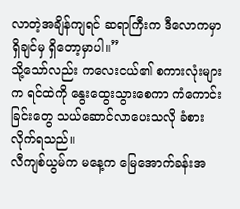လာတဲ့အချိန်ကျရင် ဆရာကြီးက ဒီလောကမှာ ရှိချင်မှ ရှိတော့မှာပါ။”
သို့သော်လည်း ကလေးငယ်၏ စကားလုံးများက ရင်ထဲကို နွေးထွေးသွားစေကာ ကံကောင်းခြင်းတွေ သယ်ဆောင်လာပေးသလို ခံစားလိုက်ရသည်။
လီကျစ်ယွမ်က မနေ့က မြေအောက်ခန်းအ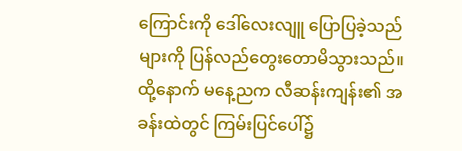ကြောင်းကို ဒေါ်လေးလျူ ပြောပြခဲ့သည်များကို ပြန်လည်တွေးတောမိသွားသည်။ ထို့နောက် မနေ့ညက လီဆန်းကျန်း၏ အခန်းထဲတွင် ကြမ်းပြင်ပေါ်၌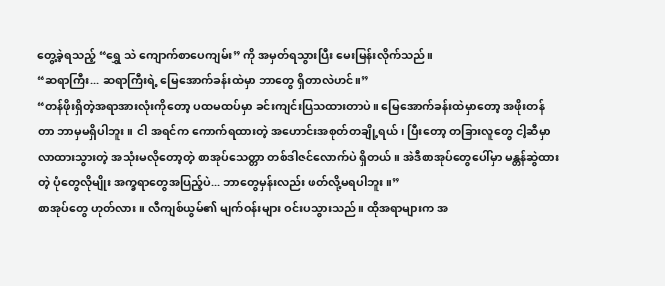တွေ့ခဲ့ရသည့် “ရွှေ သဲ ကျောက်စာပေကျမ်း” ကို အမှတ်ရသွားပြီး မေးမြန်းလိုက်သည်။
“ဆရာကြီး... ဆရာကြီးရဲ့ မြေအောက်ခန်းထဲမှာ ဘာတွေ ရှိတာလဲဟင်။”
“တန်ဖိုးရှိတဲ့အရာအားလုံးကိုတော့ ပထမထပ်မှာ ခင်းကျင်းပြသထားတာပဲ။ မြေအောက်ခန်းထဲမှာတော့ အဖိုးတန်တာ ဘာမှမရှိပါဘူး။ ငါ အရင်က ကောက်ရထားတဲ့ အဟောင်းအစုတ်တချို့ရယ်၊ ပြီးတော့ တခြားလူတွေ ငါ့ဆီမှာ လာထားသွားတဲ့ အသုံးမလိုတော့တဲ့ စာအုပ်သေတ္တာ တစ်ဒါဇင်လောက်ပဲ ရှိတယ်။ အဲဒီစာအုပ်တွေပေါ်မှာ မန္တန်ဆွဲထားတဲ့ ပုံတွေလိုမျိုး အက္ခရာတွေအပြည့်ပဲ... ဘာတွေမှန်းလည်း ဖတ်လို့မရပါဘူး။”
စာအုပ်တွေ ဟုတ်လား။ လီကျစ်ယွမ်၏ မျက်ဝန်းများ ဝင်းပသွားသည်။ ထိုအရာများက အ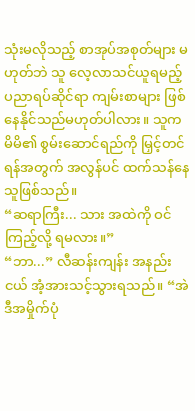သုံးမလိုသည့် စာအုပ်အစုတ်များ မဟုတ်ဘဲ သူ လေ့လာသင်ယူရမည့် ပညာရပ်ဆိုင်ရာ ကျမ်းစာများ ဖြစ်နေနိုင်သည်မဟုတ်ပါလား။ သူက မိမိ၏ စွမ်းဆောင်ရည်ကို မြှင့်တင်ရန်အတွက် အလွန်ပင် ထက်သန်နေသူဖြစ်သည်။
“ဆရာကြီး... သား အထဲကို ဝင်ကြည့်လို့ ရမလား။”
“ဘာ...” လီဆန်းကျန်း အနည်းငယ် အံ့အားသင့်သွားရသည်။ “အဲဒီအမှိုက်ပုံ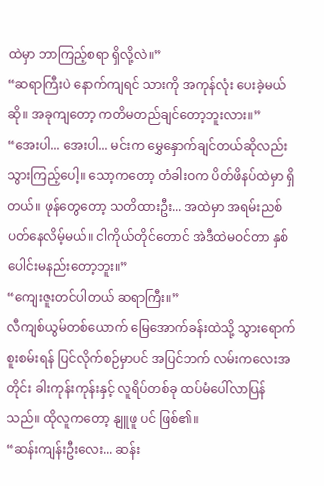ထဲမှာ ဘာကြည့်စရာ ရှိလို့လဲ။”
“ဆရာကြီးပဲ နောက်ကျရင် သားကို အကုန်လုံး ပေးခဲ့မယ်ဆို။ အခုကျတော့ ကတိမတည်ချင်တော့ဘူးလား။”
“အေးပါ... အေးပါ... မင်းက မွှေနှောက်ချင်တယ်ဆိုလည်း သွားကြည့်ပေါ့။ သော့ကတော့ တံခါးဝက ပိတ်ဖိနပ်ထဲမှာ ရှိတယ်။ ဖုန်တွေတော့ သတိထားဦး... အထဲမှာ အရမ်းညစ်ပတ်နေလိမ့်မယ်။ ငါကိုယ်တိုင်တောင် အဲဒီထဲမဝင်တာ နှစ်ပေါင်းမနည်းတော့ဘူး။”
“ကျေးဇူးတင်ပါတယ် ဆရာကြီး။”
လီကျစ်ယွမ်တစ်ယောက် မြေအောက်ခန်းထဲသို့ သွားရောက်စူးစမ်းရန် ပြင်လိုက်စဉ်မှာပင် အပြင်ဘက် လမ်းကလေးအတိုင်း ခါးကုန်းကုန်းနှင့် လူရိပ်တစ်ခု ထပ်မံပေါ်လာပြန်သည်။ ထိုလူကတော့ နျူဖူ ပင် ဖြစ်၏။
“ဆန်းကျန်းဦးလေး... ဆန်း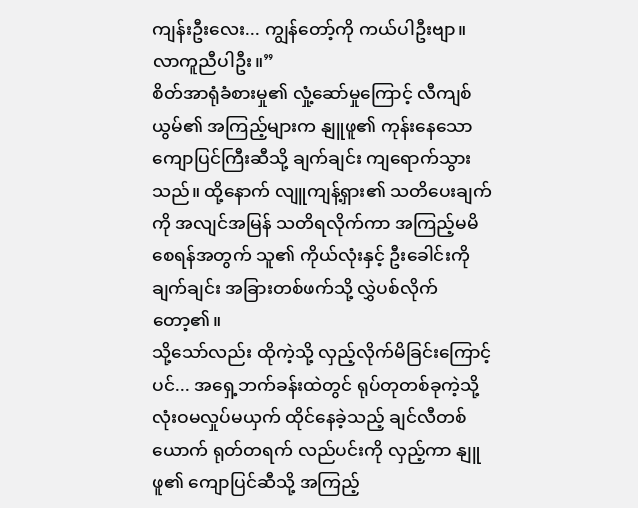ကျန်းဦးလေး... ကျွန်တော့်ကို ကယ်ပါဦးဗျာ။ လာကူညီပါဦး။”
စိတ်အာရုံခံစားမှု၏ လှုံ့ဆော်မှုကြောင့် လီကျစ်ယွမ်၏ အကြည့်များက နျူဖူ၏ ကုန်းနေသော ကျောပြင်ကြီးဆီသို့ ချက်ချင်း ကျရောက်သွားသည်။ ထို့နောက် လျူကျန့်ရှား၏ သတိပေးချက်ကို အလျင်အမြန် သတိရလိုက်ကာ အကြည့်မမိစေရန်အတွက် သူ၏ ကိုယ်လုံးနှင့် ဦးခေါင်းကို ချက်ချင်း အခြားတစ်ဖက်သို့ လွှဲပစ်လိုက်တော့၏။
သို့သော်လည်း ထိုကဲ့သို့ လှည့်လိုက်မိခြင်းကြောင့်ပင်... အရှေ့ဘက်ခန်းထဲတွင် ရုပ်တုတစ်ခုကဲ့သို့ လုံးဝမလှုပ်မယှက် ထိုင်နေခဲ့သည့် ချင်လီတစ်ယောက် ရုတ်တရက် လည်ပင်းကို လှည့်ကာ နျူဖူ၏ ကျောပြင်ဆီသို့ အကြည့်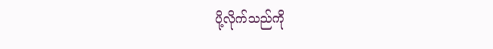ပို့လိုက်သည်ကို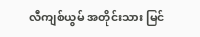လီကျစ်ယွမ် အတိုင်းသား မြင်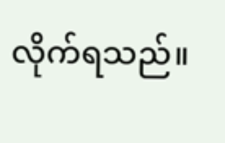လိုက်ရသည်။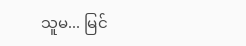သူမ... မြင်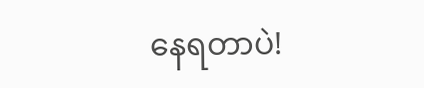နေရတာပဲ!